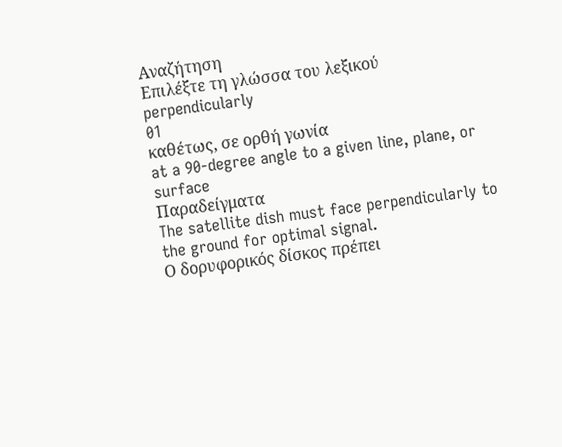Αναζήτηση
Επιλέξτε τη γλώσσα του λεξικού
perpendicularly
01
καθέτως, σε ορθή γωνία
at a 90-degree angle to a given line, plane, or surface
Παραδείγματα
The satellite dish must face perpendicularly to the ground for optimal signal.
Ο δορυφορικός δίσκος πρέπει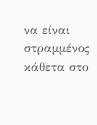να είναι στραμμένος κάθετα στο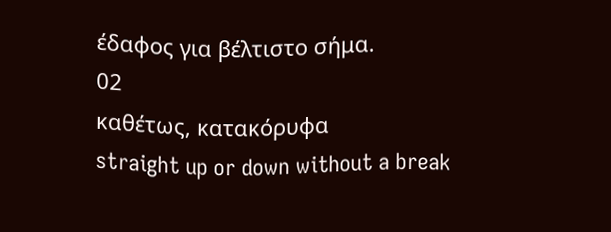έδαφος για βέλτιστο σήμα.
02
καθέτως, κατακόρυφα
straight up or down without a break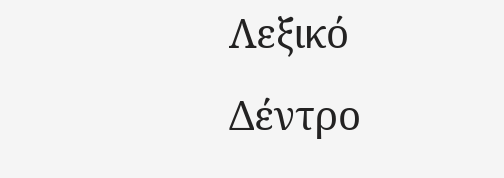Λεξικό Δέντρο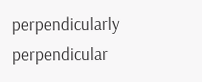perpendicularly
perpendicular